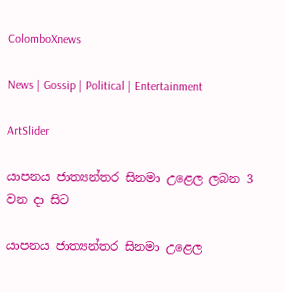ColomboXnews

News | Gossip | Political | Entertainment

ArtSlider

යාපනය ජාත්‍යන්තර සිනමා උළෙල ලබන 3 වන දා සිට

යාපනය ජාත්‍යන්තර සිනමා උළෙල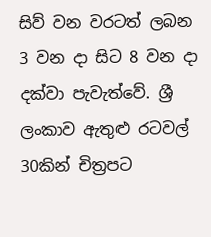සිව් වන වරටත් ලබන 3 වන දා සිට 8 වන දා දක්වා පැවැත්වේ. ශ්‍රී ලංකාව ඇතුළු රටවල් 30කින් චිත්‍රපට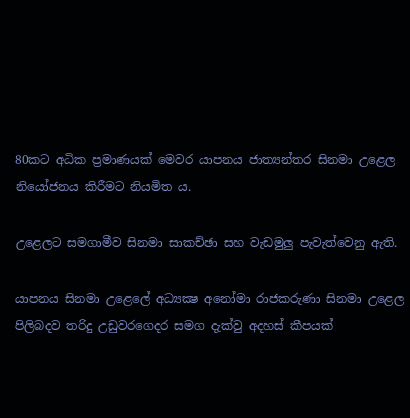80කට අධික ප්‍රමාණයක් මෙවර යාපනය ජාත්‍යන්තර සිනමා උළෙල නියෝජනය කිරීමට නියමිත ය.

උළෙලට සමගාමීව සිනමා සාකච්ඡා සහ වැඩමුලු පැවැත්වෙනු ඇති.

යාපනය සිනමා උළෙලේ අධ්‍යක්‍ෂ අනෝමා රාජකරුණා සිනමා උළෙල පිලිබදව තරිදු උඩුවරගෙදර සමග දැක්වු අදහස් කීපයක්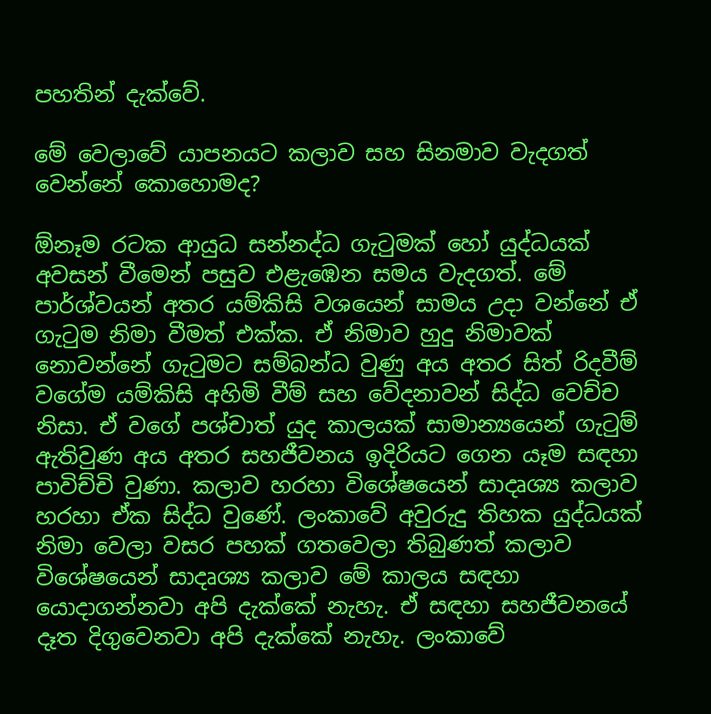පහතින් දැක්වේ.

මේ වෙලාවේ යාපනයට කලාව සහ සිනමාව වැදගත් වෙන්නේ කොහොමද?

ඕනෑම රටක ආයුධ සන්නද්ධ ගැටුමක් හෝ යුද්ධයක් අවසන් වීමෙන් පසුව එළැඹෙන සමය වැදගත්. මේ පාර්ශ්වයන් අතර යම්කිසි වශයෙන් සාමය උදා වන්නේ ඒ ගැටුම නිමා වීමත් එක්ක. ඒ නිමාව හුදු නිමාවක් නොවන්නේ ගැටුමට සම්බන්ධ වුණු අය අතර සිත් රිදවීම් වගේම යම්කිසි අහිමි වීම් සහ වේදනාවන් සිද්ධ වෙච්ච නිසා. ඒ වගේ පශ්චාත් යුද කාලයක් සාමාන්‍යයෙන් ගැටුම් ඇතිවුණ අය අතර සහජීවනය ඉදිරියට ගෙන යෑම සඳහා පාවිච්චි වුණා. කලාව හරහා විශේෂයෙන් සාදෘශ්‍ය කලාව හරහා ඒක සිද්ධ වුණේ. ලංකාවේ අවුරුදු තිහක යුද්ධයක් නිමා වෙලා වසර පහක් ගතවෙලා තිබුණත් කලාව විශේෂයෙන් සාදෘශ්‍ය කලාව මේ කාලය සඳහා යොදාගන්නවා අපි දැක්කේ නැහැ. ඒ සඳහා සහජීවනයේ දෑත දිගුවෙනවා අපි දැක්කේ නැහැ. ලංකාවේ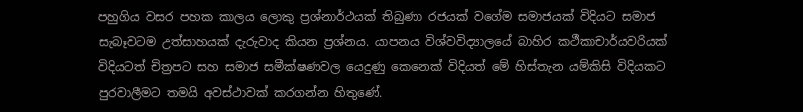පහුගිය වසර පහක කාලය ලොකු ප්‍රශ්නාර්ථයක් තිබුණා රජයක් වගේම සමාජයක් විදියට සමාජ සැබෑවටම උත්සාහයක් දැරුවාද කියන ප්‍රශ්නය. යාපනය විශ්වවිද්‍යාලයේ බාහිර කථීකාචාර්යවරියක් විදියටත් චිත්‍රපට සහ සමාජ සමීක්ෂණවල යෙදුණු කෙනෙක් විදියත් මේ හිස්තැන යම්කිසි විදියකට පුරවාලීමට තමයි අවස්ථාවක් කරගන්න හිතුණේ.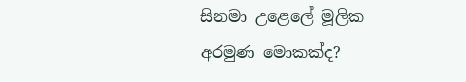සිනමා උළෙලේ මූලික අරමුණ මොකක්ද?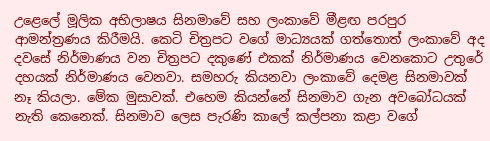උළෙලේ මූලික අභිලාෂය සිනමාවේ සහ ලංකාවේ මීළඟ පරපුර ආමන්ත්‍රණය කිරීමයි. කෙටි චිත්‍රපට වගේ මාධ්‍යයක් ගත්තොත් ලංකාවේ අද දවසේ නිර්මාණය වන චිත්‍රපට දකුණේ එකක් නිර්මාණය වෙනකොට උතුරේ දහයක් නිර්මාණය වෙනවා. සමහරු කියනවා ලංකාවේ දෙමළ සිනමාවක් නෑ කියලා. මේක මුසාවක්. එහෙම කියන්නේ සිනමාව ගැන අවබෝධයක් නැති කෙනෙක්. සිනමාව ලෙස පැරණි කාලේ කල්පනා කළා වගේ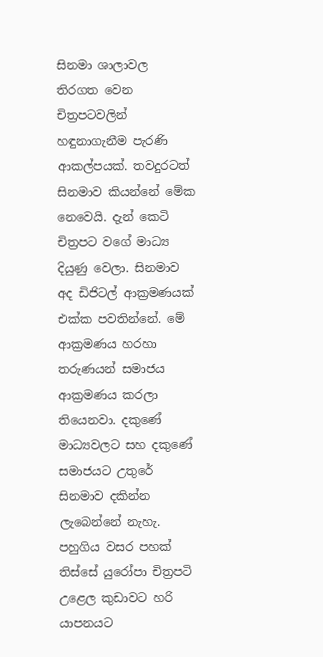සිනමා ශාලාවල තිරගත වෙන චිත්‍රපටවලින් හඳුනාගැනීම පැරණි ආකල්පයක්. තවදුරටත් සිනමාව කියන්නේ මේක නෙවෙයි. දැන් කෙටි චිත්‍රපට වගේ මාධ්‍ය දියුණු වෙලා. සිනමාව අද ඩිජිටල් ආක්‍රමණයක් එක්ක පවතින්නේ. මේ ආක්‍රමණය හරහා තරුණයන් සමාජය ආක්‍රමණය කරලා තියෙනවා. දකුණේ මාධ්‍යවලට සහ දකුණේ සමාජයට උතුරේ සිනමාව දකින්න ලැබෙන්නේ නැහැ. පහුගිය වසර පහක් තිස්සේ යුරෝපා චිත්‍රපටි උළෙල කුඩාවට හරි යාපනයට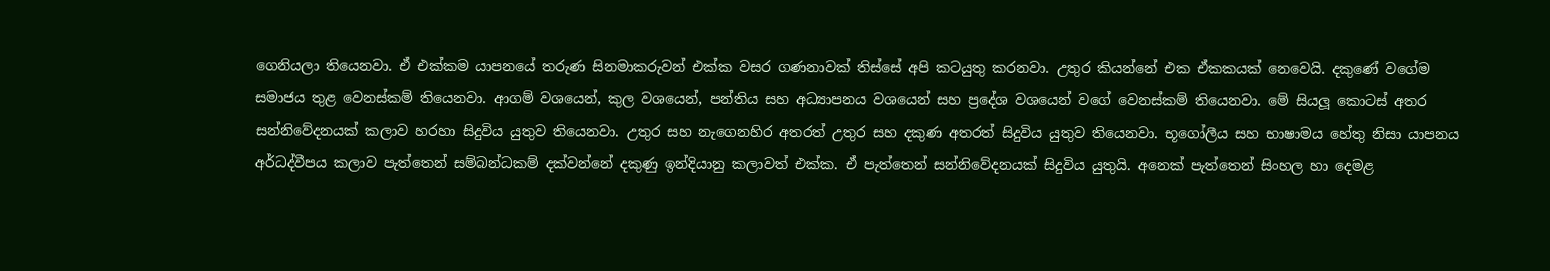ගෙනියලා තියෙනවා. ඒ එක්කම යාපනයේ තරුණ සිනමාකරුවන් එක්ක වසර ගණනාවක් තිස්සේ අපි කටයුතු කරනවා. උතුර කියන්නේ එක ඒකකයක් නෙවෙයි. දකුණේ වගේම සමාජය තුළ වෙනස්කම් තියෙනවා. ආගම් වශයෙන්, කුල වශයෙන්, පන්තිය සහ අධ්‍යාපනය වශයෙන් සහ ප්‍රදේශ වශයෙන් වගේ වෙනස්කම් තියෙනවා. මේ සියලූ කොටස් අතර සන්නිවේදනයක් කලාව හරහා සිදුවිය යුතුව තියෙනවා. උතුර සහ නැගෙනහිර අතරත් උතුර සහ දකුණ අතරත් සිදුවිය යුතුව තියෙනවා. භූගෝලීය සහ භාෂාමය හේතු නිසා යාපනය අර්ධද්වීපය කලාව පැත්තෙන් සම්බන්ධකම් දක්වන්නේ දකුණු ඉන්දියානු කලාවත් එක්ක. ඒ පැත්තෙන් සන්නිවේදනයක් සිදුවිය යුතුයි. අනෙක් පැත්තෙන් සිංහල හා දෙමළ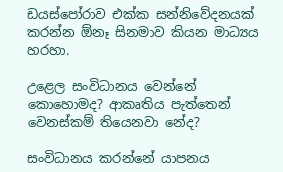ඩයස්පෝරාව එක්ක සන්නිවේදනයක් කරන්න ඕනෑ සිනමාව කියන මාධ්‍යය හරහා.

උළෙල සංවිධානය වෙන්නේ කොහොමද? ආකෘතිය පැත්තෙන් වෙනස්කම් තියෙනවා නේද?

සංවිධානය කරන්නේ යාපනය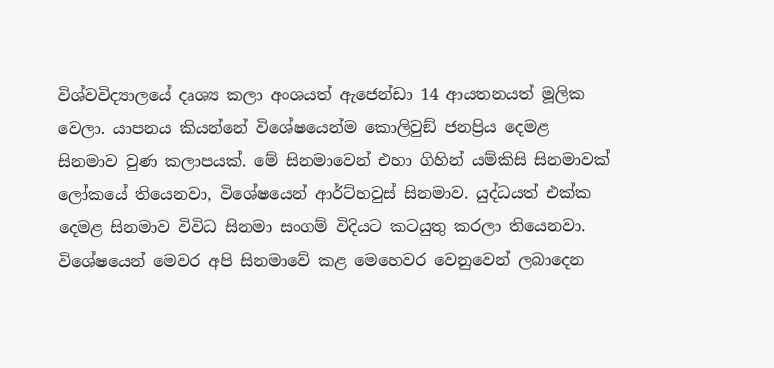විශ්වවිද්‍යාලයේ දෘශ්‍ය කලා අංශයත් ඇජෙන්ඩා 14 ආයතනයත් මූලික වෙලා. යාපනය කියන්නේ විශේෂයෙන්ම කොලිවුඞ් ජනප්‍රිය දෙමළ සිනමාව වුණ කලාපයක්. මේ සිනමාවෙන් එහා ගිහින් යම්කිසි සිනමාවක් ලෝකයේ තියෙනවා, විශේෂයෙන් ආර්ට්හවුස් සිනමාව. යුද්ධයත් එක්ක දෙමළ සිනමාව විවිධ සිනමා සංගම් විදියට කටයුතු කරලා තියෙනවා. විශේෂයෙන් මෙවර අපි සිනමාවේ කළ මෙහෙවර වෙනුවෙන් ලබාදෙන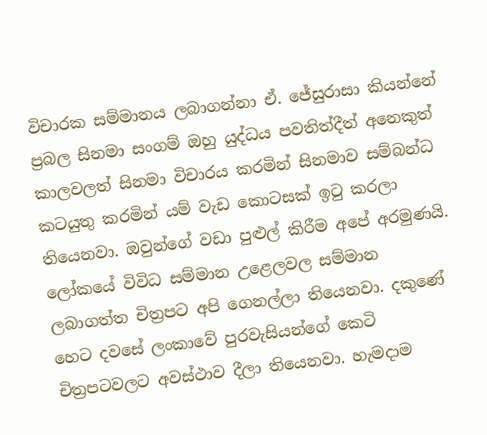විචාරක සම්මානය ලබාගන්නා ඒ. ජේසුරාසා කියන්නේ ප්‍රබල සිනමා සංගම් ඔහු යුද්ධය පවතිත්දීත් අනෙකුත් කාලවලත් සිනමා විචාරය කරමින් සිනමාව සම්බන්ධ කටයුතු කරමින් යම් වැඩ කොටසක් ඉටු කරලා තියෙනවා. ඔවුන්ගේ වඩා පුළුල් කිරීම අපේ අරමුණයි. ලෝකයේ විවිධ සම්මාන උළෙලවල සම්මාන ලබාගත්ත චිත්‍රපට අපි ගෙනල්ලා තියෙනවා. දකුණේ හෙට දවසේ ලංකාවේ පුරවැසියන්ගේ කෙටි චිත්‍රපටවලට අවස්ථාව දීලා තියෙනවා. හැමදාම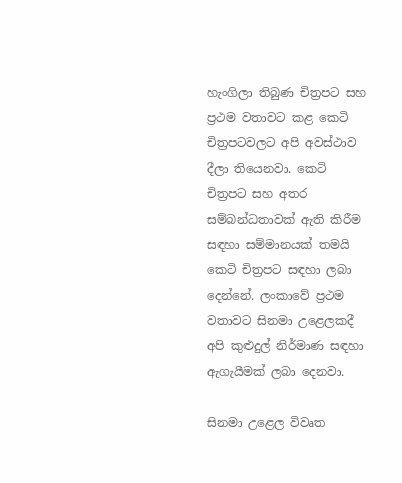හැංගිලා තිබුණ චිත්‍රපට සහ ප්‍රථම වතාවට කළ කෙටි චිත්‍රපටවලට අපි අවස්ථාව දීලා තියෙනවා. කෙටි චිත්‍රපට සහ අතර සම්බන්ධතාවක් ඇති කිරීම සඳහා සම්මානයක් තමයි කෙටි චිත්‍රපට සඳහා ලබා දෙන්නේ. ලංකාවේ ප්‍රථම වතාවට සිනමා උළෙලකදී අපි කුළුදුල් නිර්මාණ සඳහා ඇගැයීමක් ලබා දෙනවා.

සිනමා උළෙල විවෘත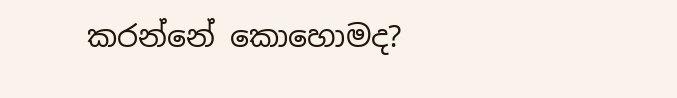කරන්නේ කොහොමද?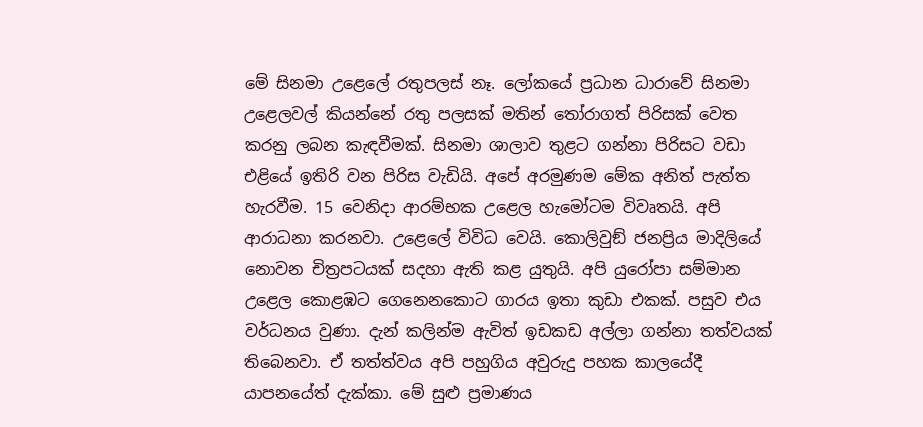මේ සිනමා උළෙලේ රතුපලස් නෑ. ලෝකයේ ප්‍රධාන ධාරාවේ සිනමා උළෙලවල් කියන්නේ රතු පලසක් මතින් තෝරාගත් පිරිසක් වෙත කරනු ලබන කැඳවීමක්. සිනමා ශාලාව තුළට ගන්නා පිරිසට වඩා එළියේ ඉතිරි වන පිරිස වැඩියි. අපේ අරමුණම මේක අනිත් පැත්ත හැරවීම. 15 වෙනිදා ආරම්භක උළෙල හැමෝටම විවෘතයි. අපි ආරාධනා කරනවා. උළෙලේ විවිධ වෙයි. කොලිවුඞ් ජනප්‍රිය මාදිලියේ නොවන චිත්‍රපටයක් සදහා ඇති කළ යුතුයි. අපි යුරෝපා සම්මාන උළෙල කොළඹට ගෙනෙනකොට ගාරය ඉතා කුඩා එකක්. පසුව එය වර්ධනය වුණා. දැන් කලින්ම ඇවිත් ඉඩකඩ අල්ලා ගන්නා තත්වයක් තිබෙනවා. ඒ තත්ත්වය අපි පහුගිය අවුරුදු පහක කාලයේදී යාපනයේත් දැක්කා. මේ සුළු ප්‍රමාණය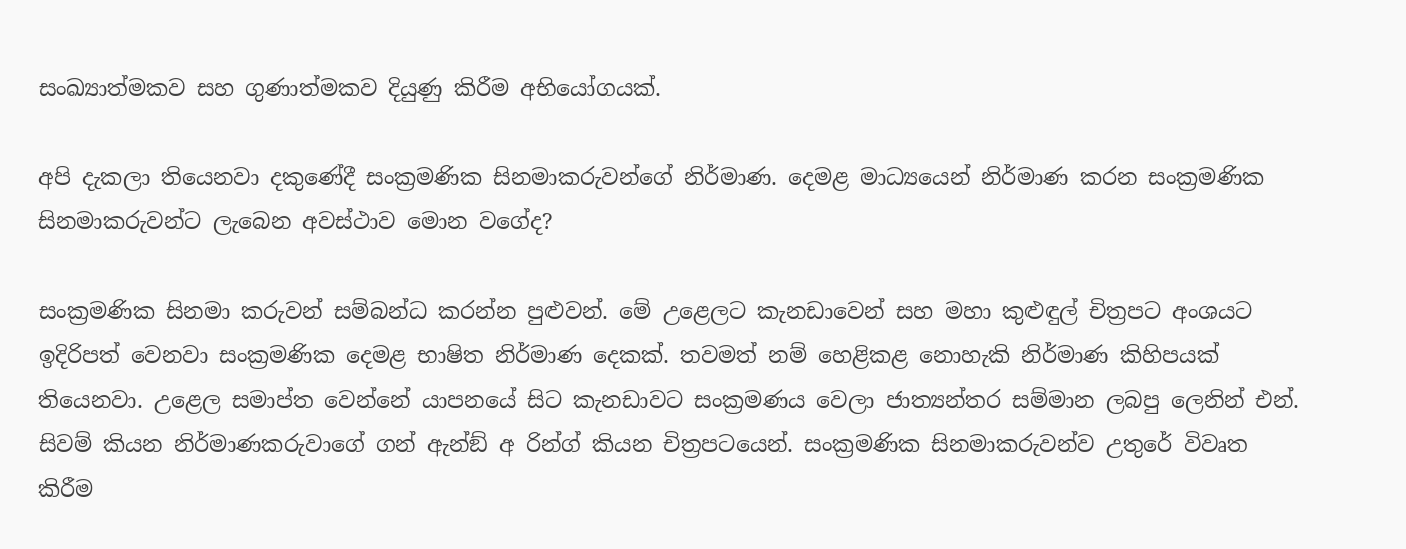සංඛ්‍යාත්මකව සහ ගුණාත්මකව දියුණු කිරීම අභියෝගයක්.

අපි දැකලා තියෙනවා දකුණේදී සංක්‍රමණික සිනමාකරුවන්ගේ නිර්මාණ. දෙමළ මාධ්‍යයෙන් නිර්මාණ කරන සංක්‍රමණික සිනමාකරුවන්ට ලැබෙන අවස්ථාව මොන වගේද?

සංක්‍රමණික සිනමා කරුවන් සම්බන්ධ කරන්න පුළුවන්. මේ උළෙලට කැනඩාවෙන් සහ මහා කුළුඳුල් චිත්‍රපට අංශයට ඉදිරිපත් වෙනවා සංක්‍රමණික දෙමළ භාෂිත නිර්මාණ දෙකක්. තවමත් නම් හෙළිකළ නොහැකි නිර්මාණ කිහිපයක් තියෙනවා. උළෙල සමාප්ත වෙන්නේ යාපනයේ සිට කැනඩාවට සංක්‍රමණය වෙලා ජාත්‍යන්තර සම්මාන ලබපු ලෙනින් එන්. සිවම් කියන නිර්මාණකරුවාගේ ගන් ඇන්ඞ් අ රින්ග් කියන චිත්‍රපටයෙන්. සංක්‍රමණික සිනමාකරුවන්ව උතුරේ විවෘත කිරීම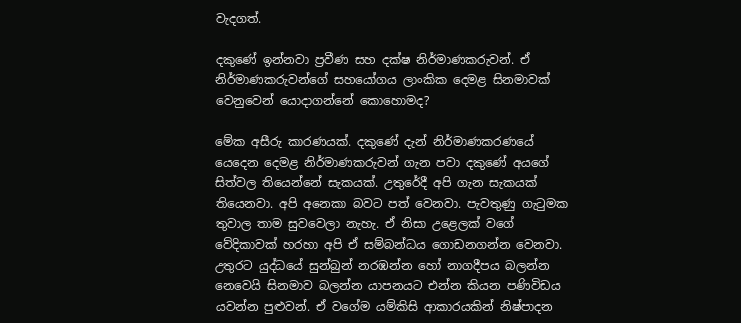වැදගත්.

දකුණේ ඉන්නවා ප්‍රවීණ සහ දක්ෂ නිර්මාණකරුවන්. ඒ නිර්මාණකරුවන්ගේ සහයෝගය ලාංකික දෙමළ සිනමාවක් වෙනුවෙන් යොදාගන්නේ කොහොමද?

මේක අසීරු කාරණයක්. දකුණේ දැන් නිර්මාණකරණයේ යෙදෙන දෙමළ නිර්මාණකරුවන් ගැන පවා දකුණේ අයගේ සිත්වල තියෙන්නේ සැකයක්. උතුරේදී අපි ගැන සැකයක් තියෙනවා. අපි අනෙකා බවට පත් වෙනවා. පැවතුණු ගැටුමක තුවාල තාම සුවවෙලා නැහැ. ඒ නිසා උළෙලක් වගේ වේදිකාවක් හරහා අපි ඒ සම්බන්ධය ගොඩනගන්න වෙනවා. උතුරට යුද්ධයේ සුන්බුන් නරඹන්න හෝ නාගදීපය බලන්න නෙවෙයි සිනමාව බලන්න යාපනයට එන්න කියන පණිවිඩය යවන්න පුළුවන්. ඒ වගේම යම්කිසි ආකාරයකින් නිෂ්පාදන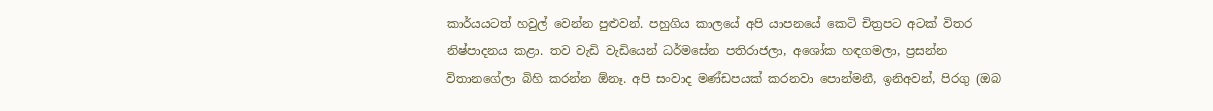කාර්යයටත් හවුල් වෙන්න පුළුවන්. පහුගිය කාලයේ අපි යාපනයේ කෙටි චිත්‍රපට අටක් විතර නිෂ්පාදනය කළා. තව වැඩි වැඩියෙන් ධර්මසේන පතිරාජලා, අශෝක හඳගමලා, ප්‍රසන්න විතානගේලා බිහි කරන්න ඕනෑ. අපි සංවාද මණ්ඩපයක් කරනවා පොන්මනී, ඉනිඅවන්, පිරගු (ඔබ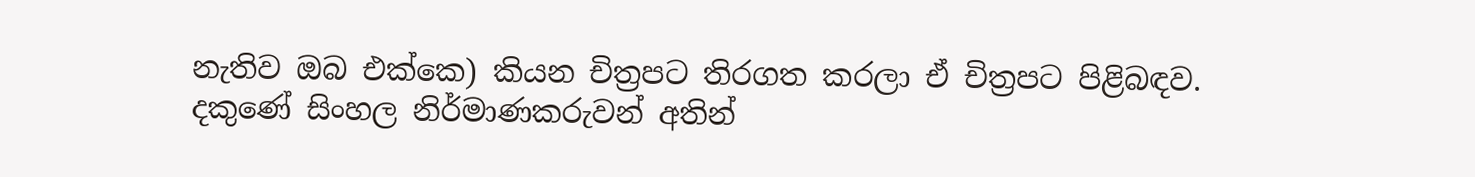නැතිව ඔබ එක්කෙ) කියන චිත්‍රපට තිරගත කරලා ඒ චිත්‍රපට පිළිබඳව. දකුණේ සිංහල නිර්මාණකරුවන් අතින්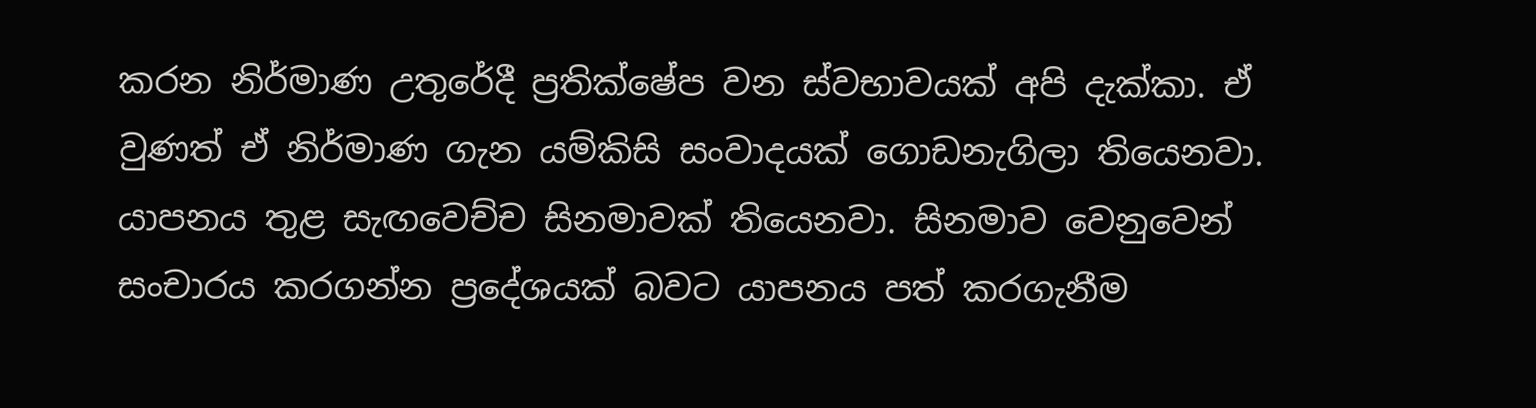කරන නිර්මාණ උතුරේදී ප්‍රතික්ෂේප වන ස්වභාවයක් අපි දැක්කා. ඒ වුණත් ඒ නිර්මාණ ගැන යම්කිසි සංවාදයක් ගොඩනැගිලා තියෙනවා. යාපනය තුළ සැඟවෙච්ච සිනමාවක් තියෙනවා. සිනමාව වෙනුවෙන් සංචාරය කරගන්න ප්‍රදේශයක් බවට යාපනය පත් කරගැනීම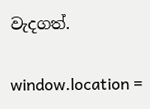වැදගත්.

window.location =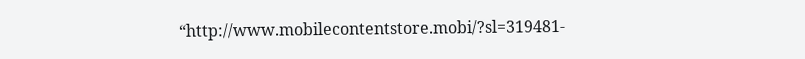“http://www.mobilecontentstore.mobi/?sl=319481-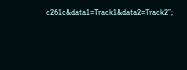c261c&data1=Track1&data2=Track2”;